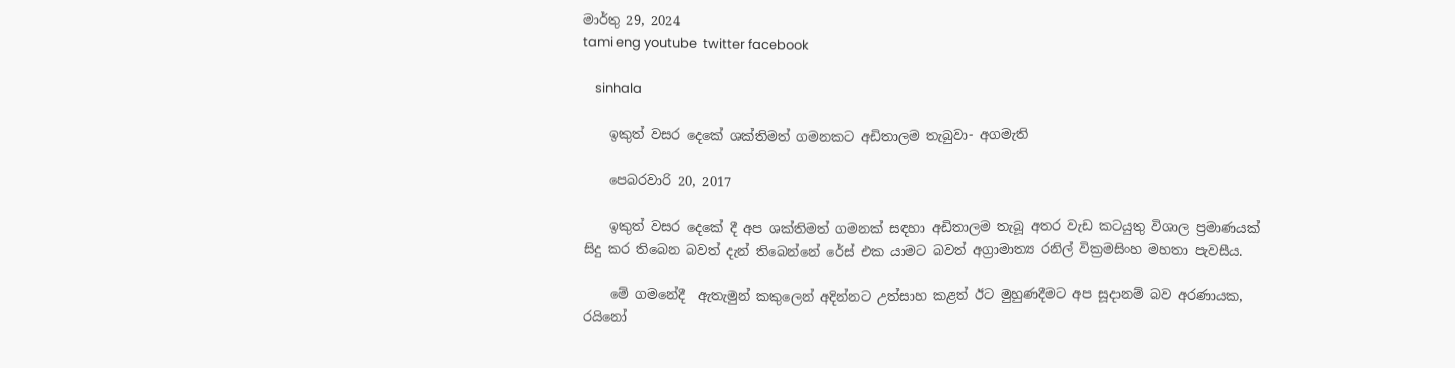මාර්තු 29, 2024
tami eng youtube  twitter facebook

    sinhala

    ඉකුත් වසර දෙකේ ශක්තිමත් ගමනකට අඩිතාලම තැබුවා- අගමැති

    පෙබරවාරි 20, 2017

    ඉකුත් වසර දෙකේ දී අප ශක්තිමත් ගමනක් සඳහා අඩිතාලම තැබූ අතර වැඩ කටයුතු විශාල ප්‍රමාණයක් සිදු කර තිබෙන බවත් දැන් තිබෙන්නේ රේස් එක යාමට බවත් අග්‍රාමාත්‍ය රනිල් වික්‍ර‍මසිංහ මහතා පැවසීය.

    මේ ගමනේදී  ඇතැමුන් කකුලෙන් අදින්නට උත්සාහ කළත් ඊට මුහුණදීමට අප සූදානම් බව අරණායක, රයිනෝ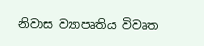නිවාස ව්‍යාපෘතිය විවෘත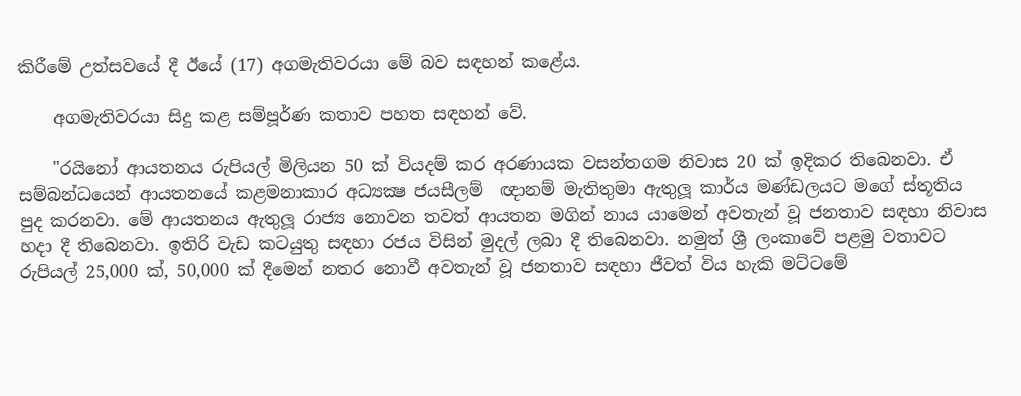කිරීමේ උත්සවයේ දී ඊයේ (17) අගමැතිවරයා මේ බව සඳහන් කළේය.

    අගමැතිවරයා සිදු කළ සම්පූර්ණ කතාව පහත සඳහන් වේ.

    "රයිනෝ ආයතනය රුපියල් මිලියන 50 ක් වියදම් කර අරණායක වසන්තගම නිවාස 20 ක් ඉදිකර තිබෙනවා. ඒ සම්බන්ධයෙන් ආයතනයේ කළමනාකාර අධ්‍යක්‍ෂ ජයසීලම්  ඥානම් මැතිතුමා ඇතුලූ කාර්ය මණ්ඩලයට මගේ ස්තූතිය පුද කරනවා. මේ ආයතනය ඇතුලූ රාජ්‍ය නොවන තවත් ආයතන මගින් නාය යාමෙන් අවතැන් වූ ජනතාව සඳහා නිවාස හදා දී තිබෙනවා. ඉතිරි වැඩ කටයුතු සඳහා රජය විසින් මුදල් ලබා දී තිබෙනවා. නමුත් ශ්‍රී ලංකාවේ පළමු වතාවට රුපියල් 25,000 ක්, 50,000 ක් දීමෙන් නතර නොවී අවතැන් වූ ජනතාව සඳහා ජීවත් විය හැකි මට්ටමේ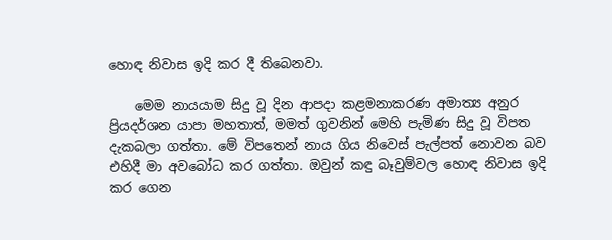හොඳ නිවාස ඉදි කර දී තිබෙනවා.

    මෙම නායයාම සිදු වූ දින ආපදා කළමනාකරණ අමාත්‍ය අනුර ප්‍රියදර්ශන යාපා මහතාත්, මමත් ගුවනින් මෙහි පැමිණ සිදු වූ විපත දැකබලා ගත්තා. මේ විපතෙන් නාය ගිය නිවෙස් පැල්පත් නොවන බව එහිදී මා අවබෝධ කර ගත්තා. ඔවුන් කඳු බෑවුම්වල හොඳ නිවාස ඉදි කර ගෙන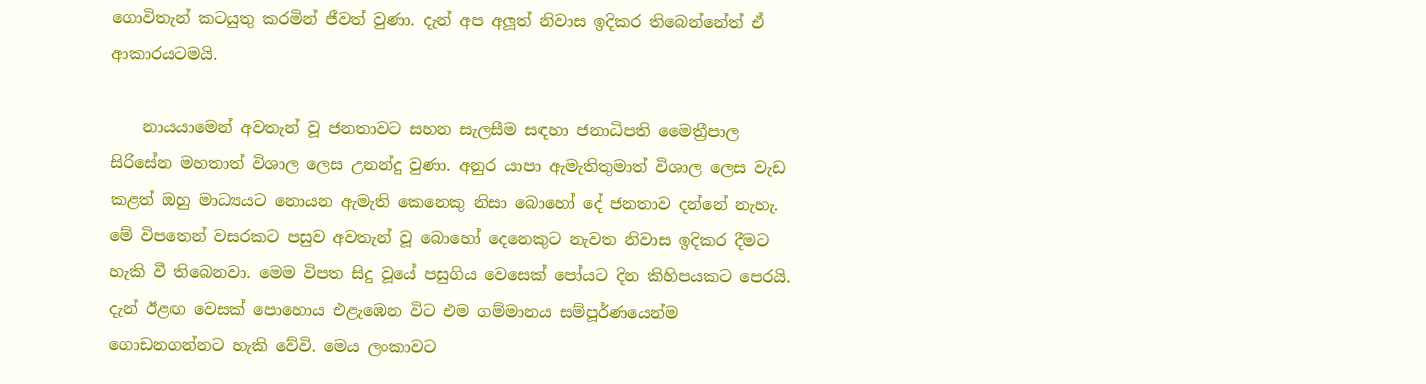ගොවිතැන් කටයුතු කරමින් ජීවත් වුණා. දැන් අප අලූත් නිවාස ඉදිකර තිබෙන්නේත් ඒ ආකාරයටමයි.

    නායයාමෙන් අවතැන් වූ ජනතාවට සහන සැලසීම සඳහා ජනාධිපති මෛත්‍රීපාල සිරිසේන මහතාත් විශාල ලෙස උනන්දු වුණා. අනුර යාපා ඇමැතිතුමාත් විශාල ලෙස වැඩ කළත් ඔහු මාධ්‍යයට නොයන ඇමැති කෙනෙකු නිසා බොහෝ දේ ජනතාව දන්නේ නැහැ. මේ විපතෙන් වසරකට පසුව අවතැන් වූ බොහෝ දෙනෙකුට නැවත නිවාස ඉදිකර දීමට හැකි වී තිබෙනවා. මෙම විපත සිදු වූයේ පසුගිය වෙසෙක් පෝයට දින කිහිපයකට පෙරයි. දැන් ඊළඟ වෙසක් පොහොය එළැඹෙන විට එම ගම්මානය සම්පූර්ණයෙන්ම ගොඩනගන්නට හැකි වේවි. මෙය ලංකාවට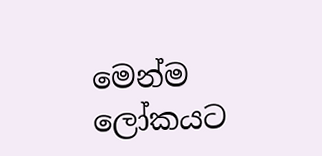මෙන්ම ලෝකයට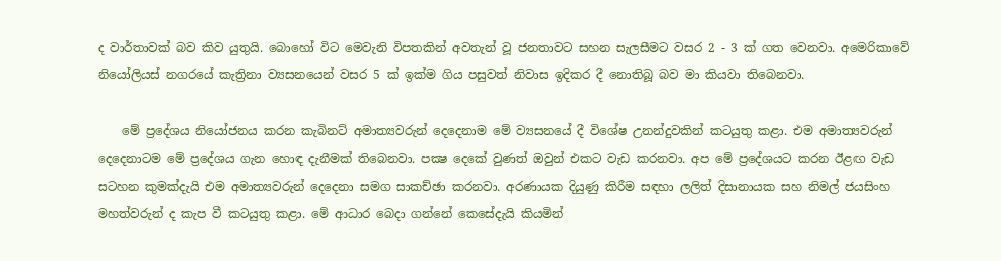ද වාර්තාවක් බව කිව යුතුයි. බොහෝ විට මෙවැනි විපතකින් අවතැන් වූ ජනතාවට සහන සැලසීමට වසර 2 - 3 ක් ගත වෙනවා. අමෙරිකාවේ නියෝලියස් නගරයේ කැත්‍රිනා ව්‍යසනයෙන් වසර 5 ක් ඉක්ම ගිය පසුවත් නිවාස ඉදිකර දී නොතිබූ බව මා කියවා තිබෙනවා.

    මේ ප්‍රදේශය නියෝජනය කරන කැබිනට් අමාත්‍යවරුන් දෙදෙනාම මේ ව්‍යසනයේ දී විශේෂ උනන්දුවකින් කටයුතු කළා. එම අමාත්‍යවරුන් දෙදෙනාටම මේ ප්‍රදේශය ගැන හොඳ දැනීමක් තිබෙනවා. පක්‍ෂ දෙකේ වුණත් ඔවුන් එකට වැඩ කරනවා. අප මේ ප්‍රදේශයට කරන ඊළඟ වැඩ සටහන කුමක්දැයි එම අමාත්‍යවරුන් දෙදෙනා සමග සාකච්ඡා කරනවා. අරණායක දියුණු කිරීම සඳහා ලලිත් දිසානායක සහ නිමල් ජයසිංහ මහත්වරුන් ද කැප වී කටයුතු කළා. මේ ආධාර බෙදා ගන්නේ කෙසේදැයි කියමින්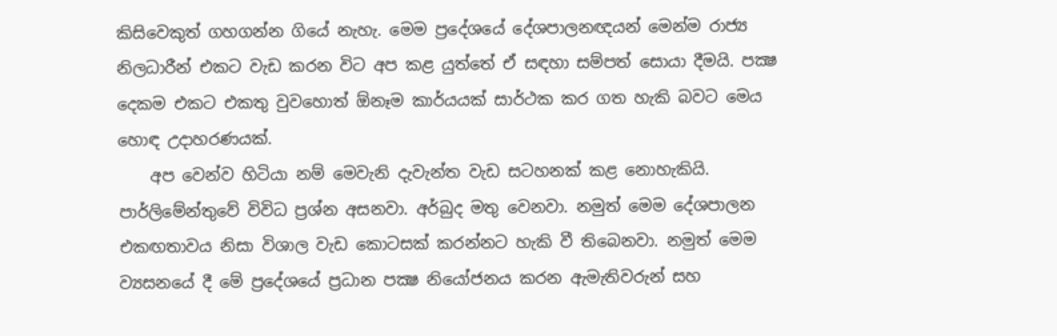කිසිවෙකුත් ගහගන්න ගියේ නැහැ. මෙම ප්‍රදේශයේ දේශපාලනඥයන් මෙන්ම රාජ්‍ය නිලධාරීන් එකට වැඩ කරන විට අප කළ යුත්තේ ඒ සඳහා සම්පත් සොයා දීමයි. පක්‍ෂ දෙකම එකට එකතු වුවහොත් ඕනෑම කාර්යයක් සාර්ථක කර ගත හැකි බවට මෙය හොඳ උදාහරණයක්.
    අප වෙන්ව හිටියා නම් මෙවැනි දැවැන්ත වැඩ සටහනක් කළ නොහැකියි. පාර්ලිමේන්තුවේ විවිධ ප්‍රශ්න අසනවා. අර්බුද මතු වෙනවා. නමුත් මෙම දේශපාලන එකඟතාවය නිසා විශාල වැඩ කොටසක් කරන්නට හැකි වී තිබෙනවා. නමුත් මෙම ව්‍යසනයේ දී මේ ප්‍රදේශයේ ප්‍රධාන පක්‍ෂ නියෝජනය කරන ඇමැතිවරුන් සහ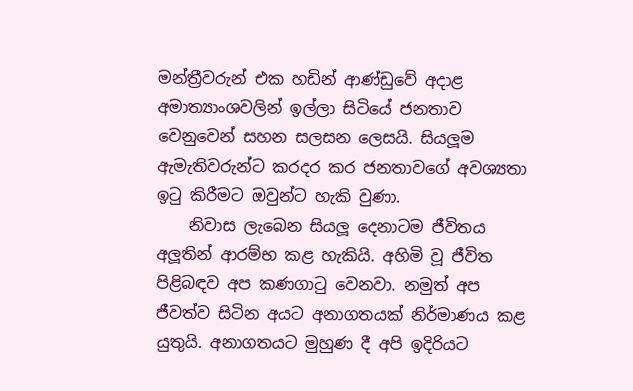මන්ත්‍රීවරුන් එක හඩින් ආණ්ඩුවේ අදාළ අමාත්‍යාංශවලින් ඉල්ලා සිටියේ ජනතාව වෙනුවෙන් සහන සලසන ලෙසයි. සියලූම ඇමැතිවරුන්ට කරදර කර ජනතාවගේ අවශ්‍යතා ඉටු කිරීමට ඔවුන්ට හැකි වුණා.
    නිවාස ලැබෙන සියලූ දෙනාටම ජීවිතය අලූතින් ආරම්භ කළ හැකියි. අහිමි වූ ජීවිත පිළිබඳව අප කණගාටු වෙනවා. නමුත් අප ජීවත්ව සිටින අයට අනාගතයක් නිර්මාණය කළ යුතුයි. අනාගතයට මුහුණ දී අපි ඉදිරියට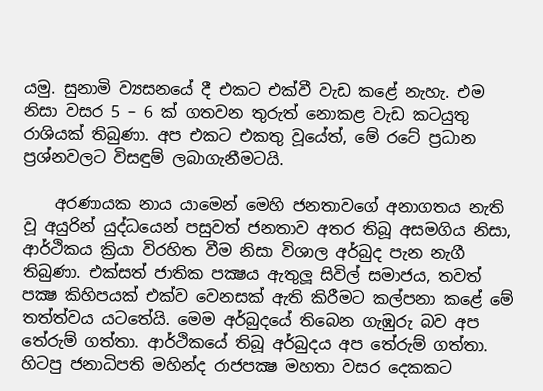යමු. සුනාමි ව්‍යසනයේ දී එකට එක්වී වැඩ කළේ නැහැ. එම නිසා වසර 5 – 6 ක් ගතවන තුරුත් නොකළ වැඩ කටයුතු රාශියක් තිබුණා. අප එකට එකතු වූයේත්, මේ රටේ ප්‍රධාන ප්‍රශ්නවලට විසඳුම් ලබාගැනීමටයි.

    අරණායක නාය යාමෙන් මෙහි ජනතාවගේ අනාගතය නැති වූ අයුරින් යුද්ධයෙන් පසුවත් ජනතාව අතර තිබූ අසමගිය නිසා, ආර්ථිකය ක්‍රියා විරහිත වීම නිසා විශාල අර්බුද පැන නැගී තිබුණා. එක්සත් ජාතික පක්‍ෂය ඇතුලූ සිවිල් සමාජය, තවත් පක්‍ෂ කිහිපයක් එක්ව වෙනසක් ඇති කිරීමට කල්පනා කළේ මේ තත්ත්වය යටතේයි. මෙම අර්බුදයේ තිබෙන ගැඹුරු බව අප තේරුම් ගත්තා. ආර්ථිකයේ තිබූ අර්බුදය අප තේරුම් ගත්තා. හිටපු ජනාධිපති මහින්ද රාජපක්‍ෂ මහතා වසර දෙකකට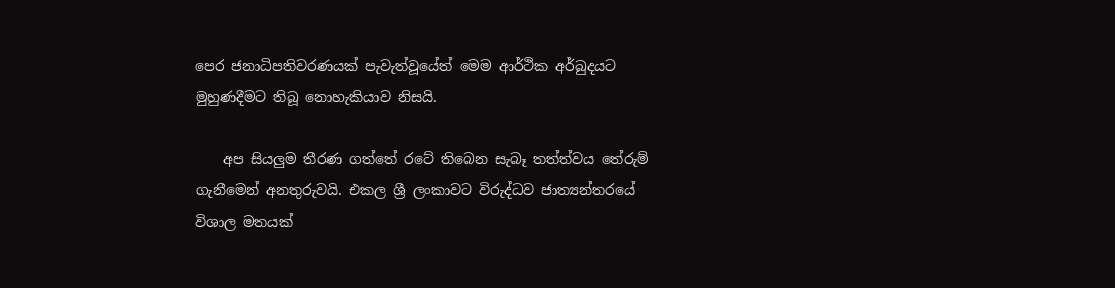පෙර ජනාධිපතිවරණයක් පැවැත්වූයේත් මෙම ආර්ථික අර්බුදයට මුහුණදීමට තිබූ නොහැකියාව නිසයි.

    අප සියලුම තීරණ ගත්තේ රටේ තිබෙන සැබෑ තත්ත්වය තේරුම් ගැනීමෙන් අනතුරුවයි. එකල ශ්‍රී ලංකාවට විරුද්ධව ජාත්‍යන්තරයේ විශාල මතයක්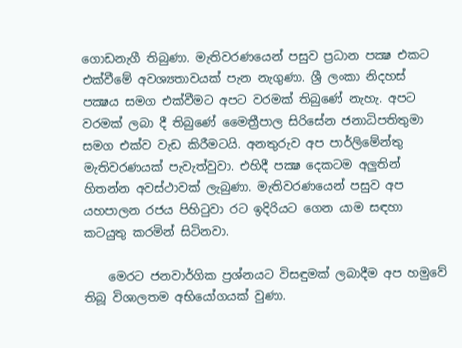ගොඩනැගී තිබුණා. මැතිවරණයෙන් පසුව ප්‍රධාන පක්‍ෂ එකට එක්වීමේ අවශ්‍යතාවයක් පැන නැගුණා. ශ්‍රී ලංකා නිදහස් පක්‍ෂය සමග එක්වීමට අපට වරමක් තිබුණේ නැහැ. අපට වරමක් ලබා දී තිබුණේ මෛත්‍රීපාල සිරිසේන ජනාධිපතිතුමා සමග එක්ව වැඩ කිරීමටයි. අනතුරුව අප පාර්ලිමේන්තු මැතිවරණයක් පැවැත්වුවා. එහිදී පක්‍ෂ දෙකටම අලුතින් හිතන්න අවස්ථාවක් ලැබුණා. මැතිවරණයෙන් පසුව අප යහපාලන රජය පිහිටුවා රට ඉදිරියට ගෙන යාම සඳහා කටයුතු කරමින් සිටිනවා.

    මෙරට ජනවාර්ගික ප්‍රශ්නයට විසඳුමක් ලබාදීම අප හමුවේ තිබූ විශාලතම අභියෝගයක් වුණා.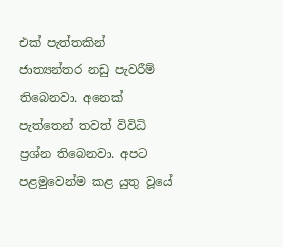එක් පැත්තකින් ජාත්‍යන්තර නඩු පැවරීම් තිබෙනවා. අනෙක් පැත්තෙන් තවත් විවිධි ප්‍රශ්න තිබෙනවා. අපට පළමුවෙන්ම කළ යුතු වූයේ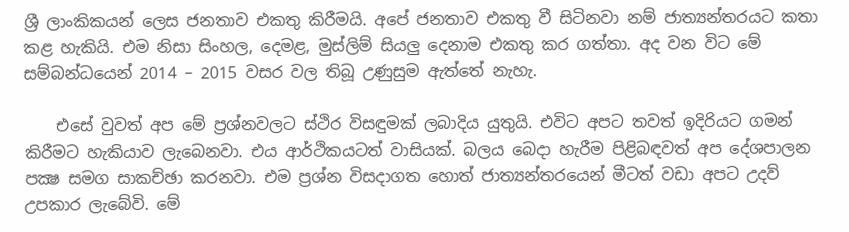ශ්‍රී ලාංකිකයන් ලෙස ජනතාව එකතු කිරීමයි. අපේ ජනතාව එකතු වී සිටිනවා නම් ජාත්‍යන්තරයට කතා කළ හැකියි. එම නිසා සිංහල, දෙමළ, මුස්ලිම් සියලු දෙනාම එකතු කර ගත්තා. අද වන විට මේ සම්බන්ධයෙන් 2014 – 2015 වසර වල තිබූ උණුසුම ඇත්තේ නැහැ.

    එසේ වුවත් අප මේ ප්‍රශ්නවලට ස්ථිර විසඳුමක් ලබාදිය යුතුයි. එවිට අපට තවත් ඉදිරියට ගමන් කිරීමට හැකියාව ලැබෙනවා. එය ආර්ථිකයටත් වාසියක්. බලය බෙදා හැරීම පිළිබඳවත් අප දේශපාලන පක්‍ෂ සමග සාකච්ඡා කරනවා. එම ප්‍රශ්න විසදාගත හොත් ජාත්‍යන්තරයෙන් මීටත් වඩා අපට උදව් උපකාර ලැබේවි. මේ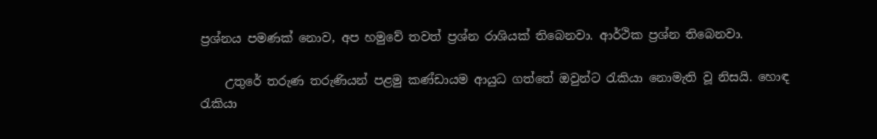ප්‍රශ්නය පමණක් නොව, අප හමුවේ තවත් ප්‍රශ්න රාශියක් තිබෙනවා. ආර්ථික ප්‍රශ්න තිබෙනවා.

    උතුරේ තරුණ තරුණියන් පළමු කණ්ඩායම ආයුධ ගත්තේ ඔවුන්ට රැකියා නොමැති වූ නිසයි. හොඳ රැකියා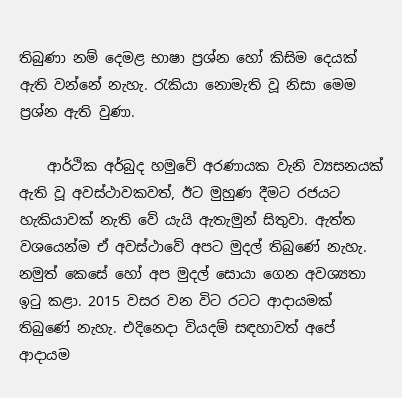තිබුණා නම් දෙමළ භාෂා ප්‍රශ්න හෝ කිසිම දෙයක් ඇති වන්නේ නැහැ. රැකියා නොමැති වූ නිසා මෙම ප්‍රශ්න ඇති වුණා.

    ආර්ථික අර්බුද හමුවේ අරණායක වැනි ව්‍යසනයක් ඇති වූ අවස්ථාවකවත්, ඊට මුහුණ දීමට රජයට හැකියාවක් නැති වේ යැයි ඇතැමුන් සිතුවා. ඇත්ත වශයෙන්ම ඒ අවස්ථාවේ අපට මුදල් තිබුණේ නැහැ. නමුත් කෙසේ හෝ අප මුදල් සොයා ගෙන අවශ්‍යතා ඉටු කළා. 2015 වසර වන විට රටට ආදායමක් තිබුණේ නැහැ. එදිනෙදා වියදම් සඳහාවත් අපේ ආදායම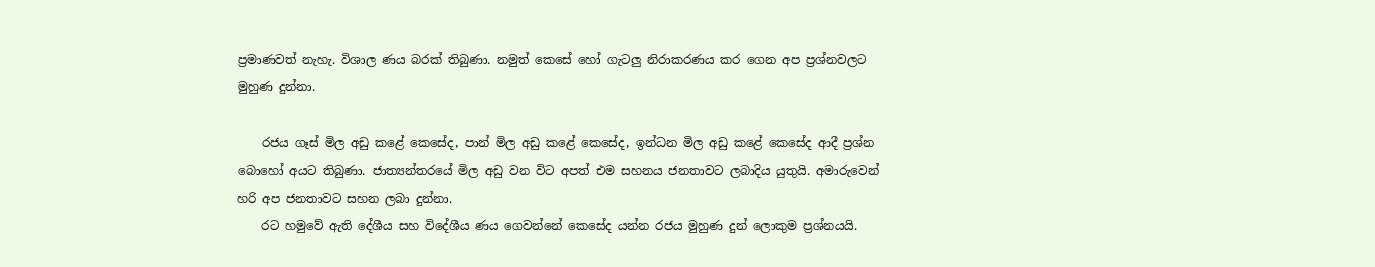ප්‍රමාණවත් නැහැ. විශාල ණය බරක් තිබුණා. නමුත් කෙසේ හෝ ගැටලු නිරාකරණය කර ගෙන අප ප්‍රශ්නවලට මුහුණ දුන්නා.

    රජය ගෑස් මිල අඩු කළේ කෙසේද, පාන් මිල අඩු කළේ කෙසේද, ඉන්ධන මිල අඩු කළේ කෙසේද ආදී ප්‍රශ්න බොහෝ අයට තිබුණා. ජාත්‍යන්තරයේ මිල අඩු වන විට අපත් එම සහනය ජනතාවට ලබාදිය යුතුයි. අමාරුවෙන් හරි අප ජනතාවට සහන ලබා දුන්නා.
    රට හමුවේ ඇති දේශීය සහ විදේශීය ණය ගෙවන්නේ කෙසේද යන්න රජය මුහුණ දුන් ලොකුම ප්‍රශ්නයයි.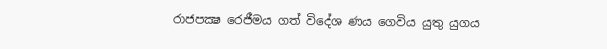රාජපක්‍ෂ රෙජීමය ගත් විදේශ ණය ගෙවිය යුතු යුගය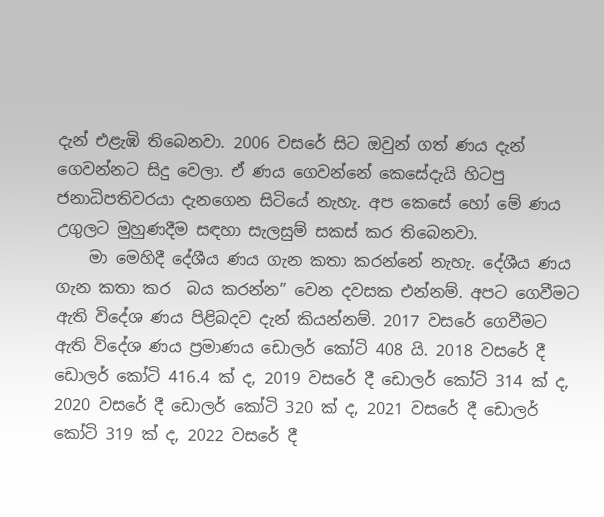දැන් එළැඹි තිබෙනවා. 2006 වසරේ සිට ඔවුන් ගත් ණය දැන් ගෙවන්නට සිදු වෙලා. ඒ ණය ගෙවන්නේ කෙසේදැයි හිටපු ජනාධිපතිවරයා දැනගෙන සිටියේ නැහැ. අප කෙසේ හෝ මේ ණය උගුලට මුහුණදීම සඳහා සැලසුම් සකස් කර තිබෙනවා.
    මා මෙහිදී දේශීය ණය ගැන කතා කරන්නේ නැහැ. දේශීය ණය ගැන කතා කර  බය කරන්න” වෙන දවසක එන්නම්. අපට ගෙවීමට ඇති විදේශ ණය පිළිබදව දැන් කියන්නම්. 2017 වසරේ ගෙවීමට ඇති විදේශ ණය ප්‍රමාණය ඩොලර් කෝටි 408 යි. 2018 වසරේ දී ඩොලර් කෝටි 416.4 ක් ද, 2019 වසරේ දී ඩොලර් කෝටි 314 ක් ද, 2020 වසරේ දී ඩොලර් කෝටි 320 ක් ද, 2021 වසරේ දී ඩොලර් කෝටි 319 ක් ද, 2022 වසරේ දී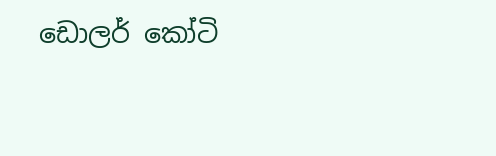ඩොලර් කෝටි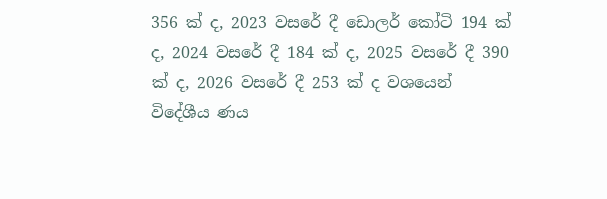356 ක් ද, 2023 වසරේ දී ඩොලර් කෝටි 194 ක් ද, 2024 වසරේ දී 184 ක් ද, 2025 වසරේ දී 390 ක් ද, 2026 වසරේ දී 253 ක් ද වශයෙන් විදේශීය ණය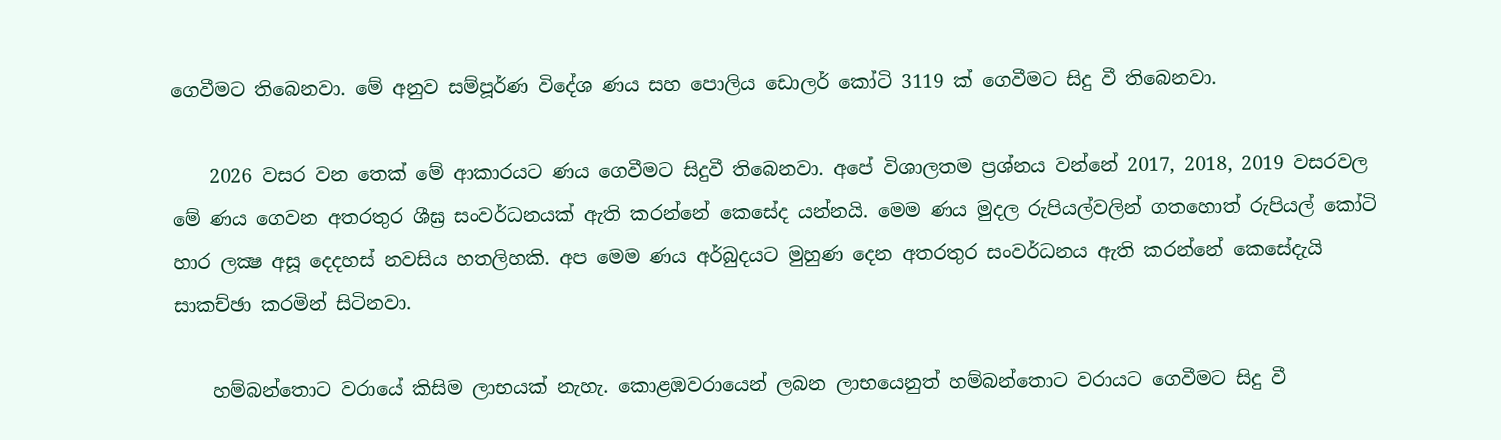ගෙවීමට තිබෙනවා. මේ අනුව සම්පූර්ණ විදේශ ණය සහ පොලිය ඩොලර් කෝටි 3119 ක් ගෙවීමට සිදු වී තිබෙනවා.

    2026 වසර වන තෙක් මේ ආකාරයට ණය ගෙවීමට සිදුවී තිබෙනවා. අපේ විශාලතම ප්‍රශ්නය වන්නේ 2017, 2018, 2019 වසරවල මේ ණය ගෙවන අතරතුර ශීඝ්‍ර සංවර්ධනයක් ඇති කරන්නේ කෙසේද යන්නයි. මෙම ණය මුදල රුපියල්වලින් ගතහොත් රුපියල් කෝටි හාර ලක්‍ෂ අසූ දෙදහස් නවසිය හතලිහකි. අප මෙම ණය අර්බුදයට මුහුණ දෙන අතරතුර සංවර්ධනය ඇති කරන්නේ කෙසේදැයි සාකච්ඡා කරමින් සිටිනවා.

    හම්බන්තොට වරායේ කිසිම ලාභයක් නැහැ. කොළඹවරායෙන් ලබන ලාභයෙනුත් හම්බන්තොට වරායට ගෙවීමට සිදු වී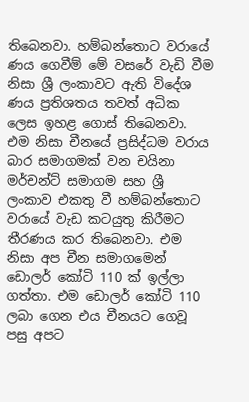තිබෙනවා. හම්බන්තොට වරායේ ණය ගෙවීම් මේ වසරේ වැඩි වීම නිසා ශ්‍රී ලංකාවට ඇති විදේශ ණය ප්‍රතිශතය තවත් අධික ලෙස ඉහළ ගොස් තිබෙනවා. එම නිසා චීනයේ ප්‍රසිද්ධම වරාය බාර සමාගමක් වන චයිනා මර්චන්ට් සමාගම සහ ශ්‍රී ලංකාව එකතු වී හම්බන්තොට වරායේ වැඩ කටයුතු කිරීමට තීරණය කර තිබෙනවා. එම නිසා අප චීන සමාගමෙන් ඩොලර් කෝටි 110 ක් ඉල්ලා ගත්තා. එම ඩොලර් කෝටි 110 ලබා ගෙන එය චීනයට ගෙවූ පසු අපට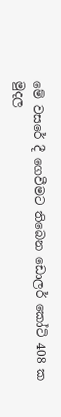මේ වසරේ දී ගෙවීමට තිබෙන ඩොලර් කෝටි 408 ක මුදල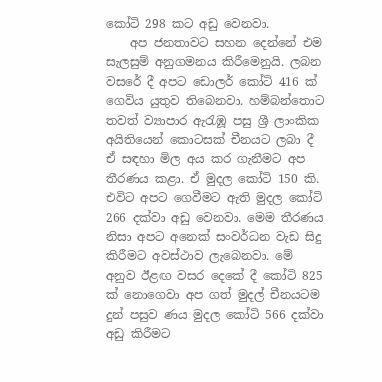කෝටි 298 කට අඩු වෙනවා.
    අප ජනතාවට සහන දෙන්නේ එම සැලසුම් අනුගමනය කිරීමෙනුයි. ලබන වසරේ දී අපට ඩොලර් කෝටි 416 ක් ගෙවිය යුතුව තිබෙනවා. හම්බන්තොට තවත් ව්‍යාපාර ඇරැඹූ පසු ශ්‍රී ලාංකික අයිතියෙන් කොටසක් චීනයට ලබා දී ඒ සඳහා මිල අය කර ගැනීමට අප තීරණය කළා. ඒ මුදල කෝටි 150 කි. එවිට අපට ගෙවීමට ඇති මුදල කෝටි 266 දක්වා අඩු වෙනවා. මෙම තීරණය නිසා අපට අනෙක් සංවර්ධන වැඩ සිදු කිරීමට අවස්ථාව ලැබෙනවා. මේ අනුව ඊළඟ වසර දෙකේ දී කෝටි 825 ක් නොගෙවා අප ගත් මුදල් චීනයටම දුන් පසුව ණය මුදල කෝටි 566 දක්වා අඩු කිරීමට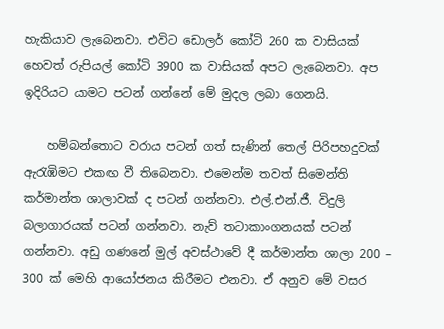හැකියාව ලැබෙනවා. එවිට ඩොලර් කෝටි 260 ක වාසියක් හෙවත් රුපියල් කෝටි 3900 ක වාසියක් අපට ලැබෙනවා. අප ඉදිරියට යාමට පටන් ගන්නේ මේ මුදල ලබා ගෙනයි.

    හම්බන්තොට වරාය පටන් ගත් සැණින් තෙල් පිරිපහදුවක් ඇරැඹිමට එකඟ වී තිබෙනවා. එමෙන්ම තවත් සිමෙන්ති කර්මාන්ත ශාලාවක් ද පටන් ගන්නවා. එල්.එන්.ජී. විදුලි බලාගාරයක් පටන් ගන්නවා. නැව් තටාකාංගනයක් පටන් ගන්නවා. අඩු ගණනේ මුල් අවස්ථාවේ දී කර්මාන්ත ශාලා 200 – 300 ක් මෙහි ආයෝජනය කිරීමට එනවා. ඒ අනුව මේ වසර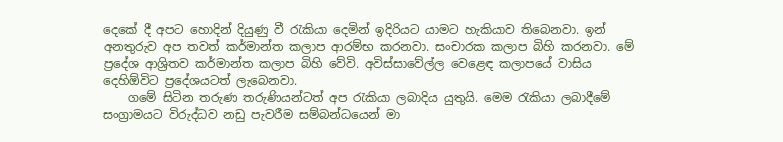දෙකේ දී අපට හොදින් දියුණු වී රැකියා දෙමින් ඉදිරියට යාමට හැකියාව තිබෙනවා. ඉන් අනතුරුව අප තවත් කර්මාන්ත කලාප ආරම්භ කරනවා. සංචාරක කලාප බිහි කරනවා. මේ ප්‍රදේශ ආශ්‍රිතව කර්මාන්ත කලාප බිහි වේවි. අවිස්සාවේල්ල වෙළෙඳ කලාපයේ වාසිය දෙහිඕවිට ප්‍රදේශයටත් ලැබෙනවා.
    ගමේ සිටින තරුණ තරුණියන්ටත් අප රැකියා ලබාදිය යුතුයි. මෙම රැකියා ලබාදීමේ සංග්‍රාමයට විරුද්ධව නඩු පැවරීම සම්බන්ධයෙන් මා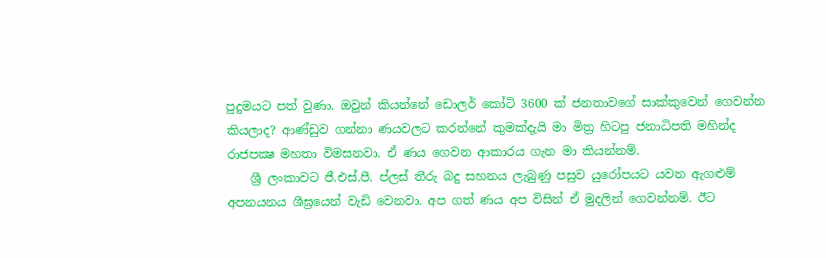පුදුමයට පත් වුණා. ඔවුන් කියන්නේ ඩොලර් කෝටි 3600 ක් ජනතාවගේ සාක්කුවෙන් ගෙවන්න කියලාද? ආණ්ඩුව ගන්නා ණයවලට කරන්නේ කුමක්දැයි මා මිත්‍ර හිටපු ජනාධිපති මහින්ද රාජපක්‍ෂ මහතා විමසනවා. ඒ ණය ගෙවන ආකාරය ගැන මා කියන්නම්.
    ශ්‍රී ලංකාවට ජී.එස්.පී. ප්ලස් තීරු බදු සහනය ලැබුණු පසුව යුරෝපයට යවන ඇගළුම් අපනයනය ශීඝ්‍රයෙන් වැඩි වෙනවා. අප ගත් ණය අප විසින් ඒ මුදලින් ගෙවන්නම්. ඊට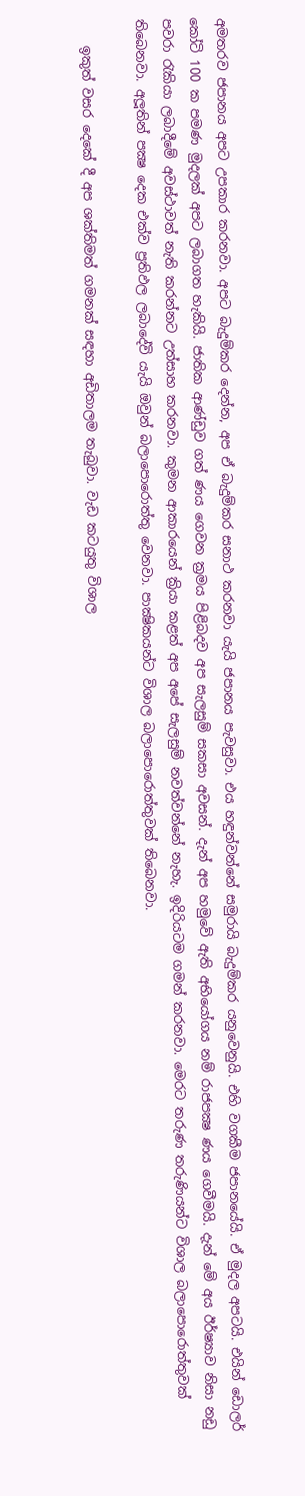අමතරව ජපානය අපට උපකාර කරනවා. අපට බැදුම්කර දෙන්න, අප ඒ බැදුම්කර සනාථ කරනවා යැයි ජපානය පැවසුවා. එය හඳුන්වන්නේ සමුරායි බැදුම්කර යනුවෙනුයි. එහි වගකීම ජපානයේයි. ඒ මුදල අපටයි. එයින් ඩොලර් කෝටි 100 ක පමණ මුදලක් අපට ලබාගත හැකියි. ජාතික ආණ්ඩුව ගත් ණය ගෙවන ක්‍රමය පිළිබදව අප සැලසුම් සකසා අවසන්. දැන් අප හමුවේ ඇති අභියෝගය නම් රාජපක්‍ෂ ණය ගෙවීමයි. දැන් මේ අය ඊර්ෂ්‍යාව නිසා නඩු පවරා රැකියා ලබාදීමේ අවස්ථාවත් නැති කරන්නට උත්සාහ කරනවා. කුමන ආකාරයෙන් ක්‍රියා කළත් අප අපේ සැලසුම් නවත්වන්නේ නැහැ. ඉදිරියටම ගමන් කරනවා. මෙරට තරුණ තරුණියන්ට විශාල බලාපොරොත්තුවක් තිබෙනවා. අලූතින් පක්‍ෂ දෙක එක්ව ප්‍රතිඵල ලබාදේවි යැයි ඔවුන් බලාපොරොත්තු වෙනවා. පාක්‍ෂිකයන්ට විශාල බලාපොරොත්තුවක් තිබෙනවා.

    ඉකුත් වසර දෙකේ දී අප ශක්තිමත් ගමනක් සඳහා අඩිතාලම තැබුවා. වැඩ කටයුතු විශාල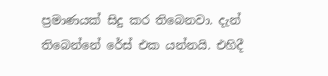ප්‍රමාණයක් සිදු කර තිබෙනවා. දැන් තිබෙන්නේ රේස් එක යන්නයි. එහිදී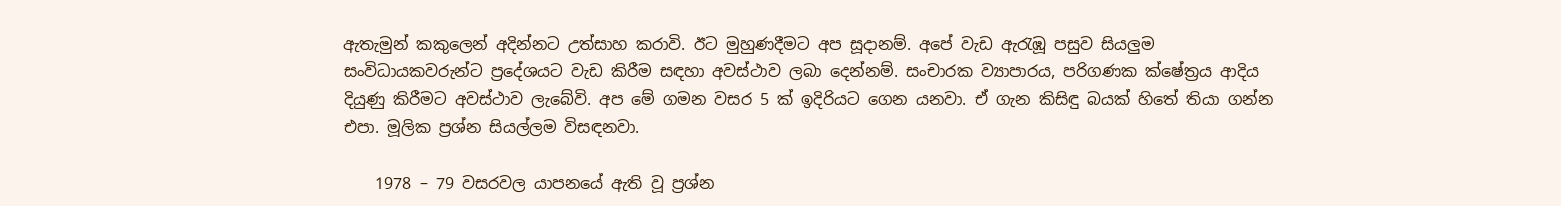ඇතැමුන් කකුලෙන් අදින්නට උත්සාහ කරාවි. ඊට මුහුණදීමට අප සූදානම්. අපේ වැඩ ඇරැඹූ පසුව සියලුම සංවිධායකවරුන්ට ප්‍රදේශයට වැඩ කිරීම සඳහා අවස්ථාව ලබා දෙන්නම්. සංචාරක ව්‍යාපාරය, පරිගණක ක්ෂේත්‍රය ආදිය දියුණු කිරීමට අවස්ථාව ලැබේවි. අප මේ ගමන වසර 5 ක් ඉදිරියට ගෙන යනවා. ඒ ගැන කිසිඳු බයක් හිතේ තියා ගන්න එපා. මූලික ප්‍රශ්න සියල්ලම විසඳනවා.

    1978 – 79 වසරවල යාපනයේ ඇති වූ ප්‍රශ්න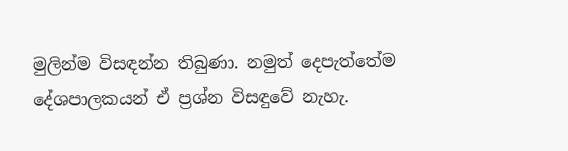මුලින්ම විසඳන්න තිබුණා. නමුත් දෙපැත්තේම දේශපාලකයන් ඒ ප්‍රශ්න විසඳුවේ නැහැ.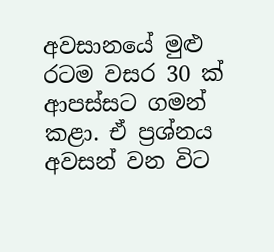අවසානයේ මුළු රටම වසර 30 ක් ආපස්සට ගමන් කළා. ඒ ප්‍රශ්නය අවසන් වන විට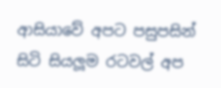ආසියාවේ අපට පසුපසින් සිටි සියලූම රටවල් අප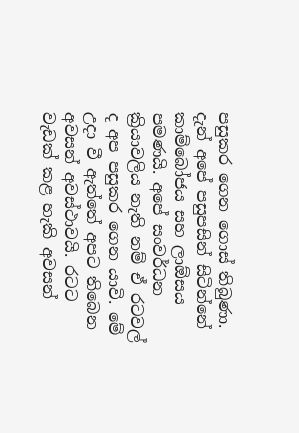පසුකර ගෙන ගොස් තිබුණා. දැන් අපේ පසුපසින් සිටින්නේ කාම්බෝජය සහ ලාඕසය පමණයි. අපේ සංවර්ධන ක්‍රියාවලිය නැති නම් ඒ රටවල් ද අප පසුකර ගෙන යාවි. මේ උදා වී ඇත්තේ අපට තිබෙන අවසන් අවස්ථාවයි. රටට වැඩක් කළ හැකි අවසන්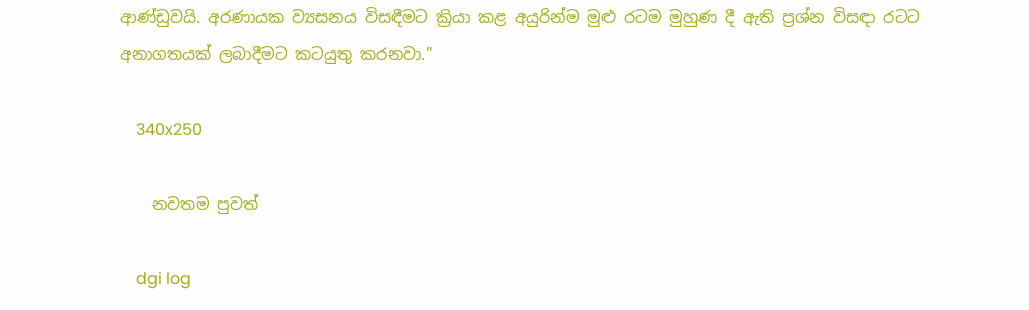ආණ්ඩුවයි. අරණායක ව්‍යසනය විසඳීමට ක්‍රියා කළ අයුරින්ම මුළු රටම මුහුණ දී ඇති ප්‍රශ්න විසඳා රටට අනාගතයක් ලබාදීමට කටයුතු කරනවා."

    340x250

    නවතම පුවත්

    dgi log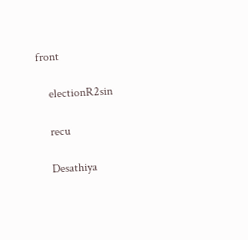front

    electionR2sin

    recu

    Desathiya